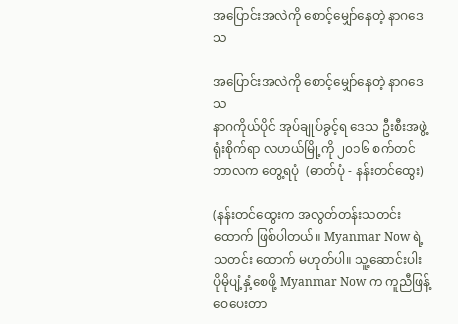အပြောင်းအလဲကို စောင့်မျှော်နေတဲ့ နာဂဒေသ

အပြောင်းအလဲကို စောင့်မျှော်နေတဲ့ နာဂဒေသ
နာဂကိုယ်ပိုင် အုပ်ချုပ်ခွင့်ရ ဒေသ ဦးစီးအဖွဲ့ ရုံးစိုက်ရာ လဟယ်မြို့ကို ၂၀၁၆ စက်တင်ဘာလက တွေ့ရပုံ  (ဓာတ်ပုံ - နန်းတင်ထွေး)

(နန်းတင်ထွေးက အလွတ်တန်းသတင်းထောက် ဖြစ်ပါတယ်။ Myanmar Now ရဲ့ သတင်း ထောက် မဟုတ်ပါ။ သူ့ဆောင်းပါး ပိုမိုပျံ့နှံ့စေဖို့ Myanmar Now က ကူညီဖြန့်ဝေပေးတာ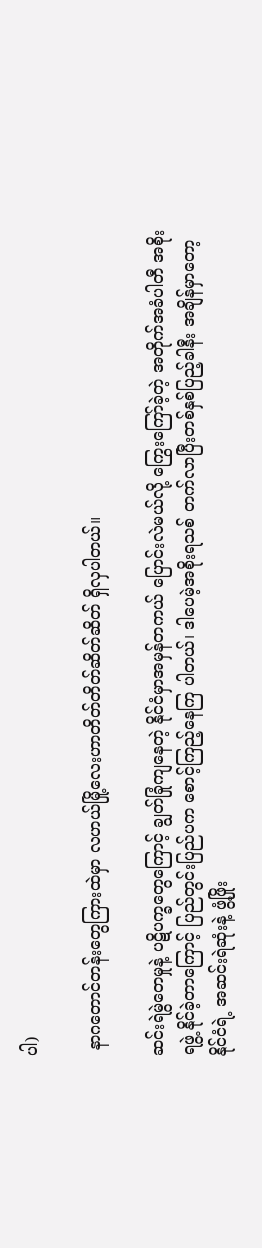ပါ)

 နာဂတောင်တန်းတွေကြားထဲမှာ လဟယ်မြို့လေးဟာတိတ်တိတ်ဆိတ်ဆိတ် ရှိလှပါတယ်။

ဆင်းရဲမွဲတေမှုနဲ့ ပဋိပက္ခတွေကြောင့် ချွတ်ခြုံကျနေတဲ့ နိုင်ငံမှာအမှန်တကယ် ပြောင်းလဲမယ်လို့ ကြွေးကြော်ခဲ့တဲ့ အတိုက်အခံပါတီ အစိုးရဖွဲ့ နိုင်ခဲ့တာကြောင့် ပြည်တွင်းပြည်ပက စောင့်ကြည့်နေကြ ပါတယ်၊ ဒါပေမဲ့အစိုးရသစ် တက်လာပြီးတစ်နှစ်ပြည့်ခါနီး အချိန်မှာတော့ နိုင်ငံရဲ့ အဆင်းရဲဆုံးနဲ့ ဖွံ့ဖြိုး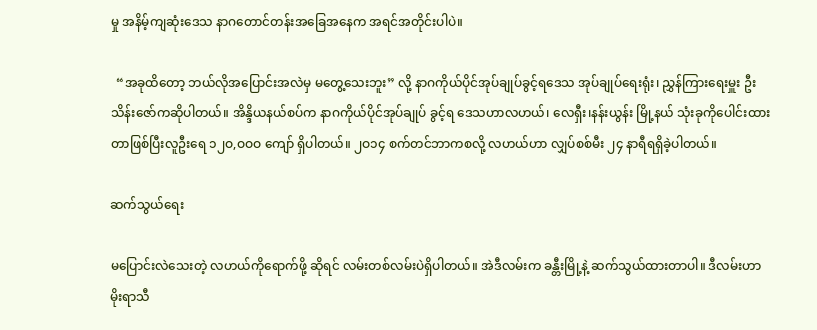မှု အနိမ့်ကျဆုံးဒေသ နာဂတောင်တန်းအခြေအနေက အရင်အတိုင်းပါပဲ။

  “အခုထိတော့ ဘယ်လိုအပြောင်းအလဲမှ မတွေ့သေးဘူး” လို့ နာဂကိုယ်ပိုင်အုပ်ချုပ်ခွင့်ရဒေသ အုပ်ချုပ်ရေးရုံး၊ ညွှန်ကြားရေးမှူး ဦးသိန်းဇော်ကဆိုပါတယ်။ အိန္ဒိယနယ်စပ်က နာဂကိုယ်ပိုင်အုပ်ချုပ် ခွင့်ရ ဒေသဟာလဟယ်၊ လေရှီး၊နန်းယွန်း မြို့နယ် သုံးခုကိုပေါင်းထားတာဖြစ်ပြီးလူဦးရေ ၁၂ဝ,ဝဝဝ ကျော် ရှိပါတယ်။ ၂ဝ၁၄ စက်တင်ဘာကစလို့ လဟယ်ဟာ လျှပ်စစ်မီး ၂၄ နာရီရရှိခဲ့ပါတယ်။

ဆက်သွယ်ရေး

မပြောင်းလဲသေးတဲ့ လဟယ်ကိုရောက်ဖို့ ဆိုရင် လမ်းတစ်လမ်းပဲရှိပါတယ်။ အဲဒီလမ်းက ခန္တီးမြို့နဲ့ ဆက်သွယ်ထားတာပါ။ ဒီလမ်းဟာမိုးရာသီ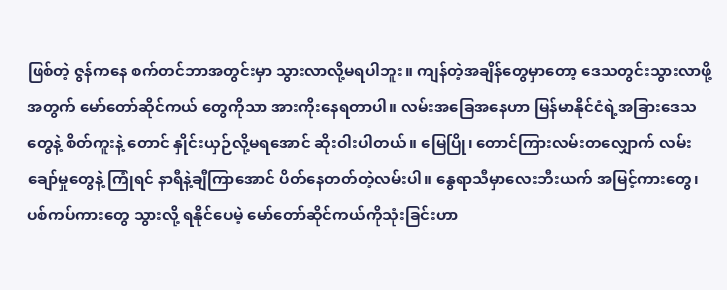ဖြစ်တဲ့ ဇွန်ကနေ စက်တင်ဘာအတွင်းမှာ သွားလာလို့မရပါဘူး။ ကျန်တဲ့အချိန်တွေမှာတော့ ဒေသတွင်းသွားလာဖို့အတွက် မော်တော်ဆိုင်ကယ် တွေကိုသာ အားကိုးနေရတာပါ။ လမ်းအခြေအနေဟာ မြန်မာနိုင်ငံရဲ့အခြားဒေသတွေနဲ့ စိတ်ကူးနဲ့ တောင် နှိုင်းယှဉ်လို့မရအောင် ဆိုးဝါးပါတယ်။ မြေပြို၊ တောင်ကြားလမ်းတလျှောက် လမ်းချော်မှုတွေနဲ့ ကြုံရင် နာရီနဲ့ချီကြာအောင် ပိတ်နေတတ်တဲ့လမ်းပါ။ နွေရာသီမှာလေးဘီးယက် အမြင့်ကားတွေ၊ ပစ်ကပ်ကားတွေ သွားလို့ ရနိုင်ပေမဲ့ မော်တော်ဆိုင်ကယ်ကိုသုံးခြင်းဟာ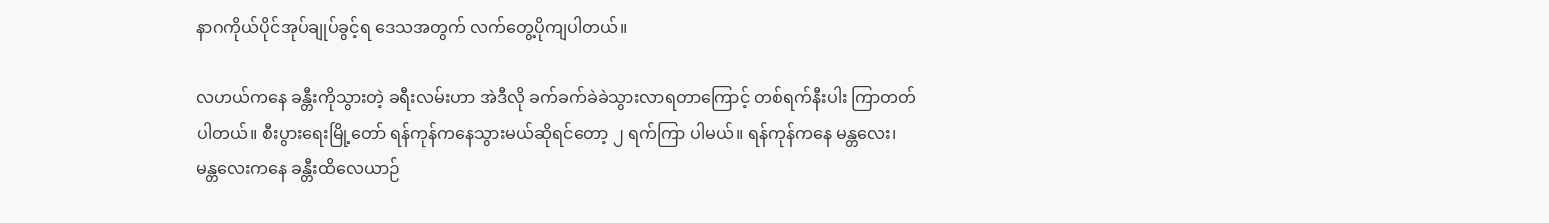နာဂကိုယ်ပိုင်အုပ်ချုပ်ခွင့်ရ ဒေသအတွက် လက်တွေ့ပိုကျပါတယ်။

လဟယ်ကနေ ခန္တီးကိုသွားတဲ့ ခရီးလမ်းဟာ အဲဒီလို ခက်ခက်ခဲခဲသွားလာရတာကြောင့် တစ်ရက်နီးပါး ကြာတတ်ပါတယ်။ စီးပွားရေးမြို့တော် ရန်ကုန်ကနေသွားမယ်ဆိုရင်တော့ ၂ ရက်ကြာ ပါမယ်။ ရန်ကုန်ကနေ မန္တလေး၊ မန္တလေးကနေ ခန္တီးထိလေယာဉ်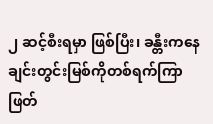၂ ဆင့်စီးရမှာ ဖြစ်ပြီး၊ ခန္တီးကနေ ချင်းတွင်းမြစ်ကိုတစ်ရက်ကြာဖြတ်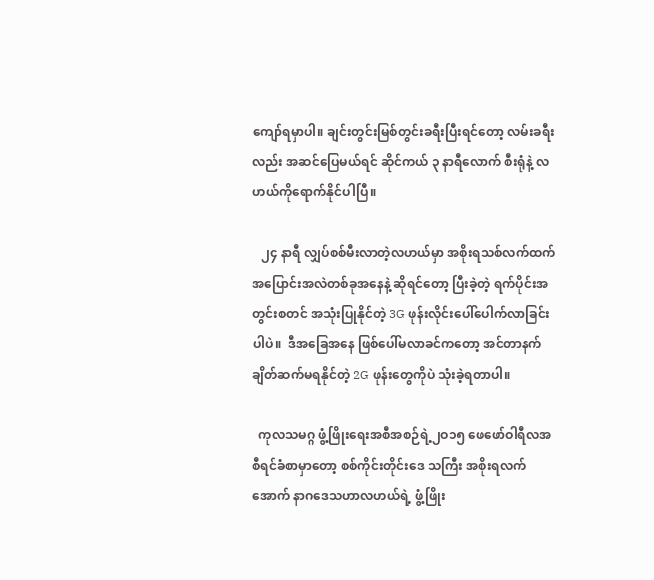ကျော်ရမှာပါ။ ချင်းတွင်းမြစ်တွင်းခရီးပြီးရင်တော့ လမ်းခရီးလည်း အဆင်ပြေမယ်ရင် ဆိုင်ကယ် ၃ နာရီလောက် စီးရုံနဲ့ လဟယ်ကိုရောက်နိုင်ပါပြီ။

   ၂၄ နာရီ လျှပ်စစ်မီးလာတဲ့လဟယ်မှာ အစိုးရသစ်လက်ထက် အပြောင်းအလဲတစ်ခုအနေနဲ့ ဆိုရင်တော့ ပြီးခဲ့တဲ့ ရက်ပိုင်းအတွင်းစတင် အသုံးပြုနိုင်တဲ့ 3G ဖုန်းလိုင်းပေါ်ပေါက်လာခြင်းပါပဲ။  ဒီအခြေအနေ ဖြစ်ပေါ်မလာခင်ကတော့ အင်တာနက် ချိတ်ဆက်မရနိုင်တဲ့ 2G ဖုန်းတွေကိုပဲ သုံးခဲ့ရတာပါ။

  ကုလသမဂ္ဂ ဖွံ့ဖြိုးရေးအစီအစဉ်ရဲ့၂ဝ၁၅ ဖေဖော်ဝါရီလအစီရင်ခံစာမှာတော့ စစ်ကိုင်းတိုင်းဒေ သကြီး အစိုးရလက်အောက် နာဂဒေသဟာလဟယ်ရဲ့ ဖွံ့ဖြိုး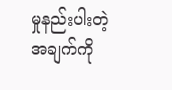မှုနည်းပါးတဲ့အချက်ကို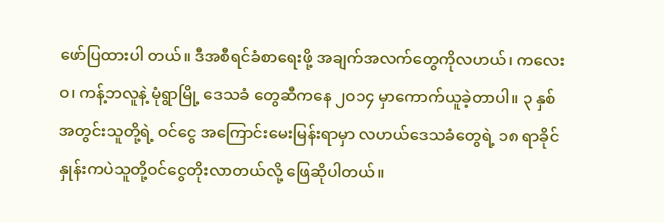ဖော်ပြထားပါ တယ်။ ဒီအစီရင်ခံစာရေးဖို့ အချက်အလက်တွေကိုလဟယ်၊ ကလေးဝ၊ ကန့်ဘလူနဲ့ မုံရွာမြို့ ဒေသခံ တွေဆီကနေ ၂ဝ၁၄ မှာကောက်ယူခဲ့တာပါ။ ၃ နှစ်အတွင်းသူတို့ရဲ့ ဝင်ငွေ အကြောင်းမေးမြန်းရာမှာ လဟယ်ဒေသခံတွေရဲ့ ၁၈ ရာခိုင်နှုန်းကပဲသူတို့ဝင်ငွေတိုးလာတယ်လို့ ဖြေဆိုပါတယ်။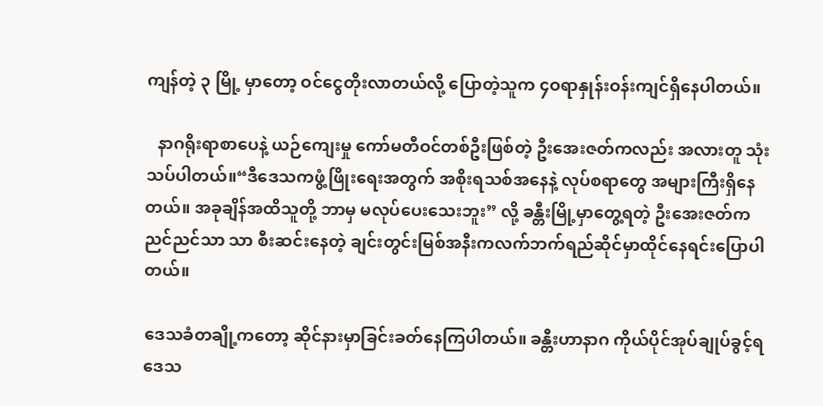ကျန်တဲ့ ၃ မြို့ မှာတော့ ဝင်ငွေတိုးလာတယ်လို့ ပြောတဲ့သူက ၄ဝရာနှုန်းဝန်းကျင်ရှိနေပါတယ်။

   နာဂရိုးရာစာပေနဲ့ ယဉ်ကျေးမှု ကော်မတီဝင်တစ်ဦးဖြစ်တဲ့ ဦးအေးဇတ်ကလည်း အလားတူ သုံးသပ်ပါတယ်။“ဒီဒေသကဖွံ့ဖြိုးရေးအတွက် အစိုးရသစ်အနေနဲ့ လုပ်စရာတွေ အများကြီးရှိနေတယ်။ အခုချိန်အထိသူတို့ ဘာမှ မလုပ်ပေးသေးဘူး” လို့ ခန္တီးမြို့မှာတွေ့ရတဲ့ ဦးအေးဇတ်က ညင်ညင်သာ သာ စီးဆင်းနေတဲ့ ချင်းတွင်းမြစ်အနီးကလက်ဘက်ရည်ဆိုင်မှာထိုင်နေရင်းပြောပါတယ်။

ဒေသခံတချို့ကတော့ ဆိုင်နားမှာခြင်းခတ်နေကြပါတယ်။ ခန္တီးဟာနာဂ ကိုယ်ပိုင်အုပ်ချုပ်ခွင့်ရ ဒေသ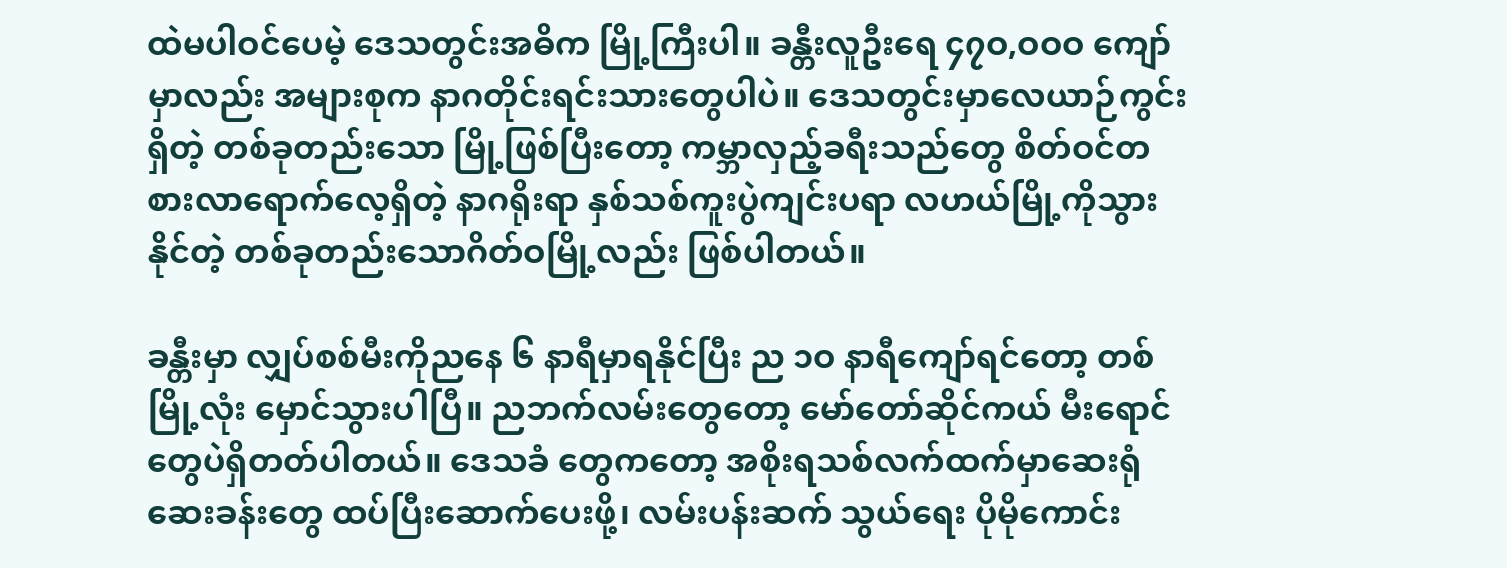ထဲမပါဝင်ပေမဲ့ ဒေသတွင်းအဓိက မြို့ကြီးပါ။ ခန္တီးလူဦးရေ ၄၇ဝ,ဝဝဝ ကျော်မှာလည်း အများစုက နာဂတိုင်းရင်းသားတွေပါပဲ။ ဒေသတွင်းမှာလေယာဉ်ကွင်းရှိတဲ့ တစ်ခုတည်းသော မြို့ဖြစ်ပြီးတော့ ကမ္ဘာလှည့်ခရီးသည်တွေ စိတ်ဝင်တစားလာရောက်လေ့ရှိတဲ့ နာဂရိုးရာ နှစ်သစ်ကူးပွဲကျင်းပရာ လဟယ်မြို့ကိုသွားနိုင်တဲ့ တစ်ခုတည်းသောဂိတ်ဝမြို့လည်း ဖြစ်ပါတယ်။

ခန္တီးမှာ လျှပ်စစ်မီးကိုညနေ ၆ နာရီမှာရနိုင်ပြီး ည ၁ဝ နာရီကျော်ရင်တော့ တစ်မြို့လုံး မှောင်သွားပါပြီ။ ညဘက်လမ်းတွေတော့ မော်တော်ဆိုင်ကယ် မီးရောင်တွေပဲရှိတတ်ပါတယ်။ ဒေသခံ တွေကတော့ အစိုးရသစ်လက်ထက်မှာဆေးရုံဆေးခန်းတွေ ထပ်ပြီးဆောက်ပေးဖို့၊ လမ်းပန်းဆက် သွယ်ရေး ပိုမိုကောင်း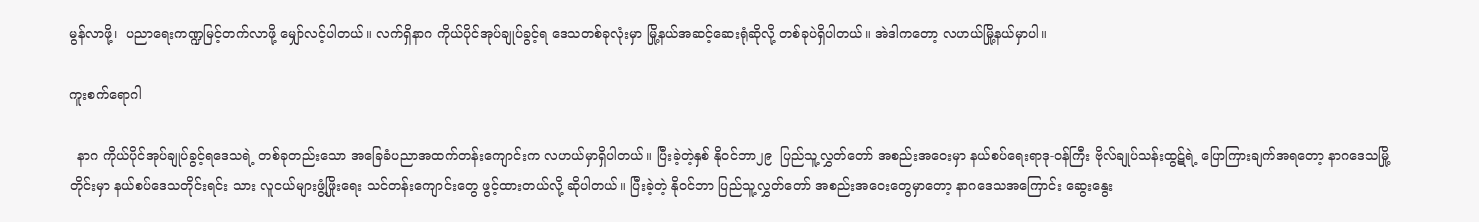မွန်လာဖို့၊  ပညာရေးကဏ္ဍမြင့်တက်လာဖို့ မျှော်လင့်ပါတယ်။ လက်ရှိနာဂ ကိုယ်ပိုင်အုပ်ချုပ်ခွင့်ရ ဒေသတစ်ခုလုံးမှာ မြို့နယ်အဆင့်ဆေးရုံဆိုလို့ တစ်ခုပဲရှိပါတယ်။ အဲဒါကတော့ လဟယ်မြို့နယ်မှာပါ။

ကူးစက်ရောဂါ

  နာဂ ကိုယ်ပိုင်အုပ်ချုပ်ခွင့်ရဒေသရဲ့ တစ်ခုတည်းသော အခြေခံပညာအထက်တန်းကျောင်းက လဟယ်မှာရှိပါတယ်။ ပြီးခဲ့တဲ့နှစ် နိုဝင်ဘာ၂၉  ပြည်သူ့လွှတ်တော် အစည်းအဝေးမှာ နယ်စပ်ရေးရာဒု-ဝန်ကြီး ဗိုလ်ချုပ်သန်းထွဋ်ရဲ့ ပြောကြားချက်အရတော့ နာဂဒေသမြို့တိုင်းမှာ နယ်စပ်ဒေသတိုင်းရင်း သား လူငယ်များဖွံ့ဖြိုးရေး သင်တန်းကျောင်းတွေ ဖွင့်ထားတယ်လို့ ဆိုပါတယ်။ ပြီးခဲ့တဲ့ နိုဝင်ဘာ ပြည်သူ့လွှတ်တော် အစည်းအဝေးတွေမှာတော့ နာဂဒေသအကြောင်း ဆွေးနွေး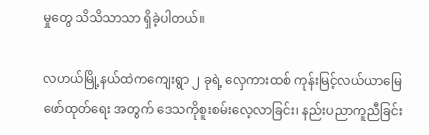မှုတွေ သိသိသာသာ ရှိခဲ့ပါတယ်။

လဟယ်မြို့နယ်ထဲကကျေးရွာ ၂ ခုရဲ့ လှေကားထစ် ကုန်းမြင့်လယ်ယာမြေဖော်ထုတ်ရေး အတွက် ဒေသကိုစူးစမ်းလေ့လာခြင်း၊ နည်းပညာကူညီခြင်း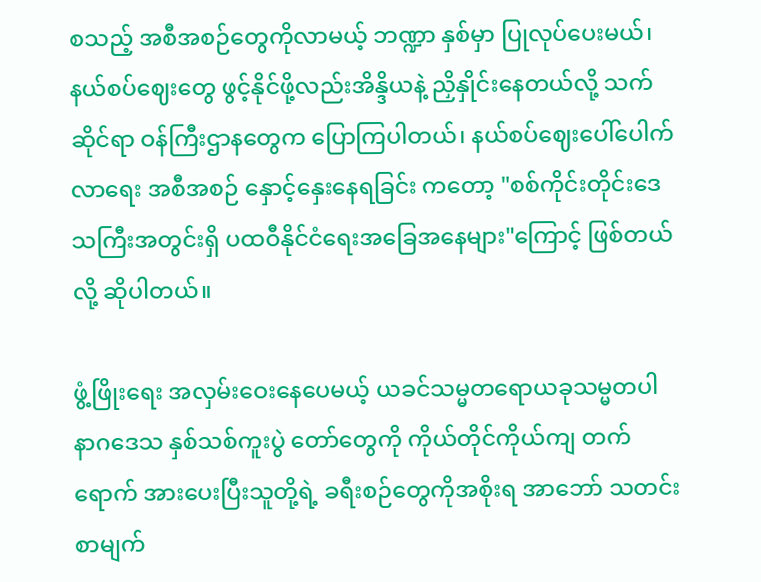စသည့် အစီအစဉ်တွေကိုလာမယ့် ဘဏ္ဍာ နှစ်မှာ ပြုလုပ်ပေးမယ်၊ နယ်စပ်ဈေးတွေ ဖွင့်နိုင်ဖို့လည်းအိန္ဒိယနဲ့ ညှိနှိုင်းနေတယ်လို့ သက်ဆိုင်ရာ ဝန်ကြီးဌာနတွေက ပြောကြပါတယ်၊ နယ်စပ်ဈေးပေါ်ပေါက်လာရေး အစီအစဉ် နှောင့်နှေးနေရခြင်း ကတော့ "စစ်ကိုင်းတိုင်းဒေသကြီးအတွင်းရှိ ပထဝီနိုင်ငံရေးအခြေအနေများ"ကြောင့် ဖြစ်တယ်လို့ ဆိုပါတယ်။

ဖွံ့ဖြိုးရေး အလှမ်းဝေးနေပေမယ့် ယခင်သမ္မတရောယခုသမ္မတပါ နာဂဒေသ နှစ်သစ်ကူးပွဲ တော်တွေကို ကိုယ်တိုင်ကိုယ်ကျ တက်ရောက် အားပေးပြီးသူတို့ရဲ့ ခရီးစဉ်တွေကိုအစိုးရ အာဘော် သတင်းစာမျက်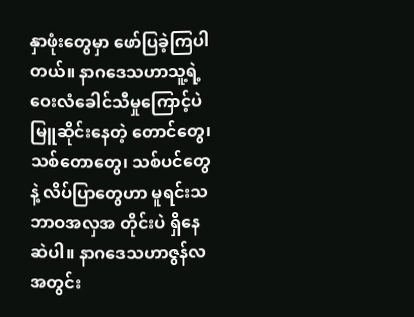နှာဖုံးတွေမှာ ဖော်ပြခဲ့ကြပါတယ်။ နာဂဒေသဟာသူ့ရဲ့ ဝေးလံခေါင်သီမှုကြောင့်ပဲ မြူဆိုင်းနေတဲ့ တောင်တွေ၊ သစ်တောတွေ၊ သစ်ပင်တွေနဲ့ လိပ်ပြာတွေဟာ မူရင်းသဘာဝအလှအ တိုင်းပဲ ရှိနေဆဲပါ။ နာဂဒေသဟာဇွန်လအတွင်း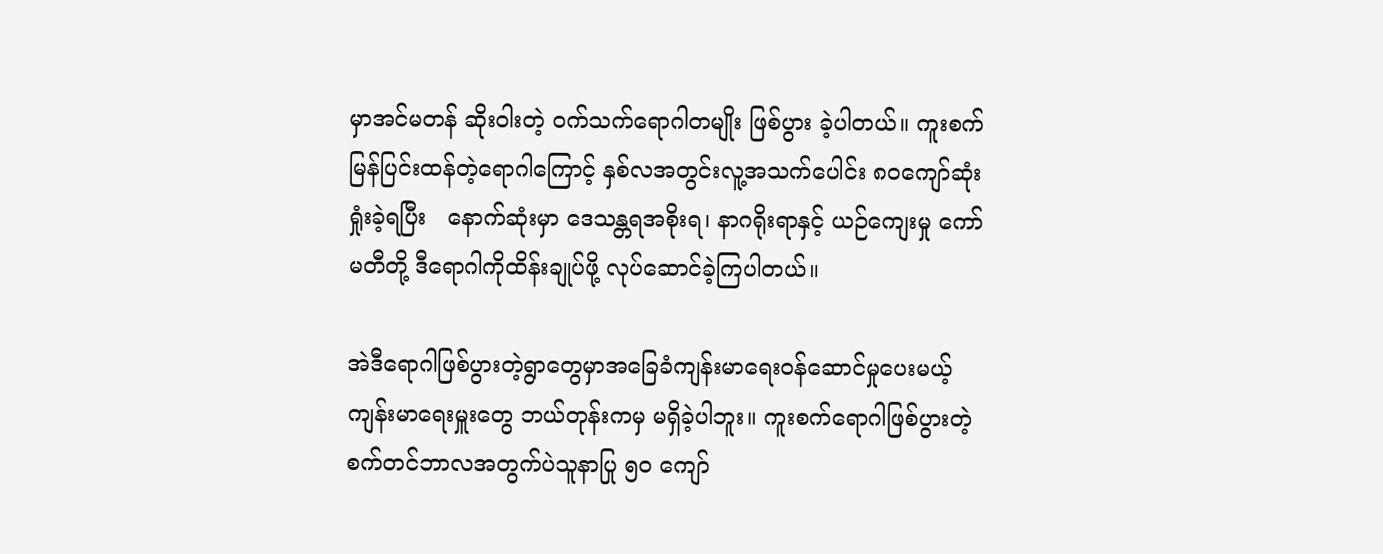မှာအင်မတန် ဆိုးဝါးတဲ့ ဝက်သက်ရောဂါတမျိုး ဖြစ်ပွား ခဲ့ပါတယ်။ ကူးစက်မြန်ပြင်းထန်တဲ့ရောဂါကြောင့် နှစ်လအတွင်းလူ့အသက်ပေါင်း ၈ဝကျော်ဆုံးရှုံးခဲ့ရပြီး   နောက်ဆုံးမှာ ဒေသန္တရအစိုးရ၊ နာဂရိုးရာနှင့် ယဉ်ကျေးမှု ကော်မတီတို့ ဒီရောဂါကိုထိန်းချုပ်ဖို့ လုပ်ဆောင်ခဲ့ကြပါတယ်။

အဲဒီရောဂါဖြစ်ပွားတဲ့ရွာတွေမှာအခြေခံကျန်းမာရေးဝန်ဆောင်မှုပေးမယ့် ကျန်းမာရေးမှူးတွေ ဘယ်တုန်းကမှ မရှိခဲ့ပါဘူး။ ကူးစက်ရောဂါဖြစ်ပွားတဲ့ စက်တင်ဘာလအတွက်ပဲသူနာပြု ၅ဝ ကျော်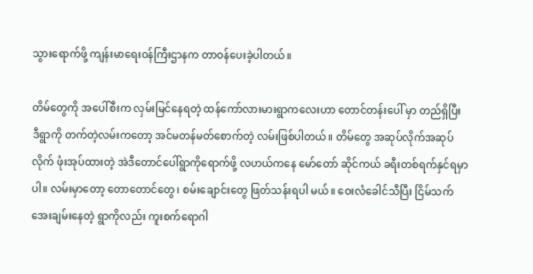သွားရောက်ဖို့ ကျန်းမာရေးဝန်ကြီးဌာနက တာဝန်ပေးခဲ့ပါတယ်။

တိမ်တွေကို အပေါ်စီးက လှမ်းမြင်နေရတဲ့ ထန်ကော်လားမားရွာကလေးဟာ တောင်တန်းပေါ် မှာ တည်ရှိပြီး ဒီရွာကို တက်တဲ့လမ်းကတော့ အင်မတန်မတ်စောက်တဲ့ လမ်းဖြစ်ပါတယ်။ တိမ်တွေ အဆုပ်လိုက်အဆုပ်လိုက် ဖုံးအုပ်ထားတဲ့ အဲဒီတောင်ပေါ်ရွာကိုရောက်ဖို့ လဟယ်ကနေ မော်တော် ဆိုင်ကယ် ခရီးတစ်ရက်နှင်ရမှာပါ။ လမ်းမှာတော့ တောတောင်တွေ၊ စမ်းချောင်းတွေ ဖြတ်သန်းရပါ မယ်။ ဝေးလံခေါင်သီပြီး ငြိမ်သက်အေးချမ်းနေတဲ့ ရွာကိုလည်း ကူးစက်ရောဂါ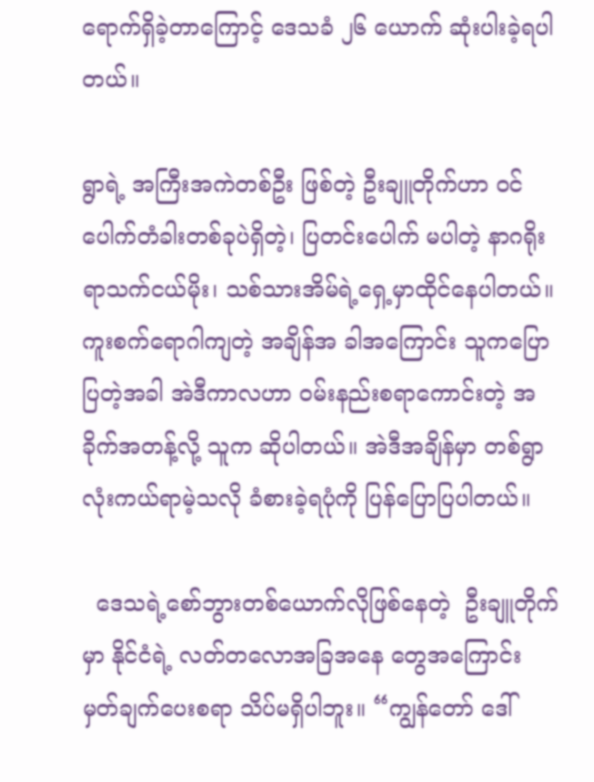ရောက်ရှိခဲ့တာကြောင့် ဒေသခံ ၂၆ ယောက် ဆုံးပါးခဲ့ရပါတယ်။

ရွာရဲ့ အကြီးအကဲတစ်ဦး ဖြစ်တဲ့ ဦးချူတိုက်ဟာ ဝင်ပေါက်တံခါးတစ်ခုပဲရှိတဲ့၊ ပြတင်းပေါက် မပါတဲ့ နာဂရိုးရာသက်ငယ်မိုး၊ သစ်သားအိမ်ရဲ့ရှေ့မှာထိုင်နေပါတယ်။ ကူးစက်ရောဂါကျတဲ့ အချိန်အ ခါအကြောင်း သူကပြောပြတဲ့အခါ အဲဒီကာလဟာ ဝမ်းနည်းစရာကောင်းတဲ့ အခိုက်အတန့်လို့ သူက ဆိုပါတယ်။ အဲဒီအချိန်မှာ တစ်ရွာလုံးကယ်ရာမဲ့သလို ခံစားခဲ့ရပုံကို ပြန်ပြောပြပါတယ်။

  ဒေသရဲ့စော်ဘွားတစ်ယောက်လိုဖြစ်နေတဲ့  ဦးချူတိုက်မှာ နိုင်ငံရဲ့ လတ်တလောအခြအနေ တွေအကြောင်း မှတ်ချက်ပေးစရာ သိပ်မရှိပါဘူး။ “ကျွန်တော် ဒေါ်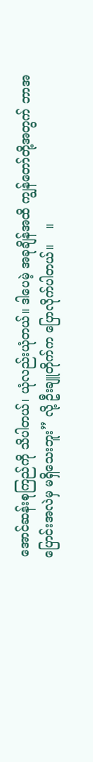အောင်ဆန်းစုကြည်ကို သိပါတယ်၊ ယုံလည်းယုံတယ်။ ဒါပေမဲ့ အခုချိန်အထိ ကျွန်တော်တို့အတွက် ဘာအပြောင်းအလဲမှ မရှိသေးဘူး” လို့ ဦးချူတိုက်က ပြောလိုက်ပါတယ်။    ။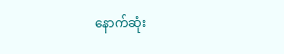နောက်ဆုံး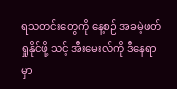ရသတင်းတွေကို နေ့စဉ် အခမဲ့ဖတ်ရှုနိုင်ဖို့ သင့် အီးမေးလ်ကို ဒီနေရာမှာ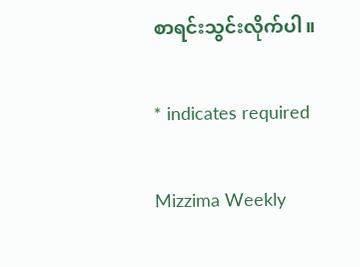စာရင်းသွင်းလိုက်ပါ။

* indicates required

Mizzima Weekly